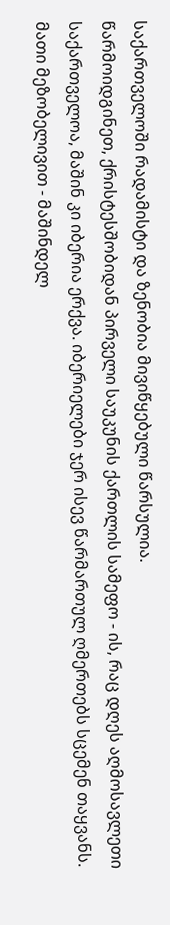საქართველოში რადამისტი და ზენობია მივიწყებული წარსულია.
წარმოიდგინეთ, ქრისტესშობიდან პირველი საუკუნის ქართლის სამეფო - ის, რაც დღეს აღმოსავლეთი საქართველოა, მაშინ კი იბერია ერქვა. იბერიელები ჯერ ისევ წარმართულ ღმერთებს სცემენ თაყვანს.
მათი მეზობელივით - მაშინდელ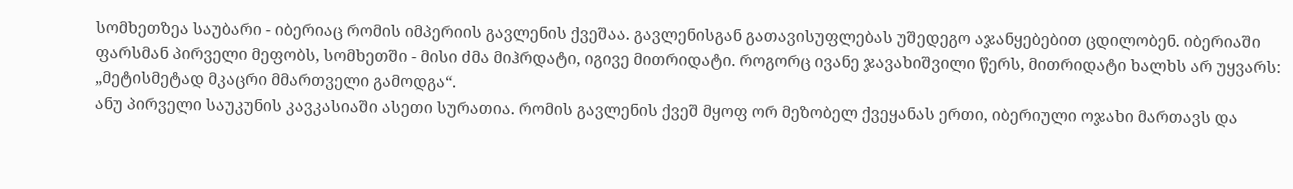სომხეთზეა საუბარი - იბერიაც რომის იმპერიის გავლენის ქვეშაა. გავლენისგან გათავისუფლებას უშედეგო აჯანყებებით ცდილობენ. იბერიაში ფარსმან პირველი მეფობს, სომხეთში - მისი ძმა მიჰრდატი, იგივე მითრიდატი. როგორც ივანე ჯავახიშვილი წერს, მითრიდატი ხალხს არ უყვარს: „მეტისმეტად მკაცრი მმართველი გამოდგა“.
ანუ პირველი საუკუნის კავკასიაში ასეთი სურათია. რომის გავლენის ქვეშ მყოფ ორ მეზობელ ქვეყანას ერთი, იბერიული ოჯახი მართავს და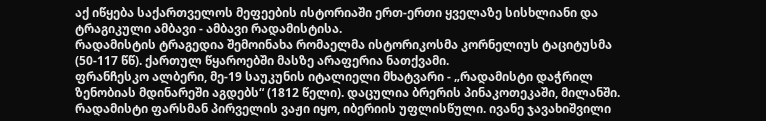აქ იწყება საქართველოს მეფეების ისტორიაში ერთ-ერთი ყველაზე სისხლიანი და ტრაგიკული ამბავი - ამბავი რადამისტისა.
რადამისტის ტრაგედია შემოინახა რომაელმა ისტორიკოსმა კორნელიუს ტაციტუსმა (50-117 წწ). ქართულ წყაროებში მასზე არაფერია ნათქვამი.
ფრანჩესკო ალბერი, მე-19 საუკუნის იტალიელი მხატვარი - „რადამისტი დაჭრილ ზენობიას მდინარეში აგდებს“ (1812 წელი). დაცულია ბრერის პინაკოთეკაში, მილანში.
რადამისტი ფარსმან პირველის ვაჟი იყო, იბერიის უფლისწული. ივანე ჯავახიშვილი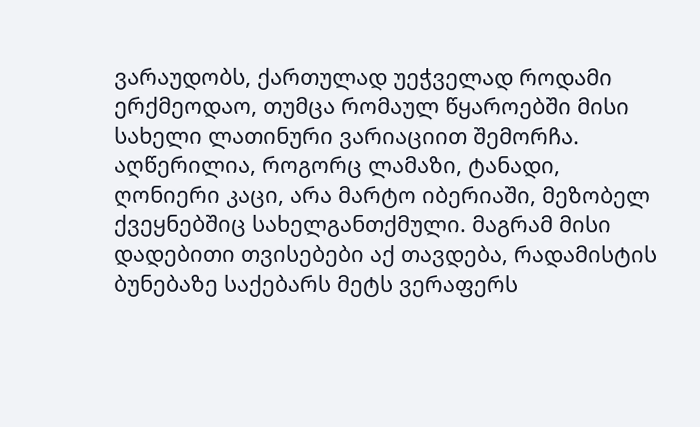ვარაუდობს, ქართულად უეჭველად როდამი ერქმეოდაო, თუმცა რომაულ წყაროებში მისი სახელი ლათინური ვარიაციით შემორჩა. აღწერილია, როგორც ლამაზი, ტანადი, ღონიერი კაცი, არა მარტო იბერიაში, მეზობელ ქვეყნებშიც სახელგანთქმული. მაგრამ მისი დადებითი თვისებები აქ თავდება, რადამისტის ბუნებაზე საქებარს მეტს ვერაფერს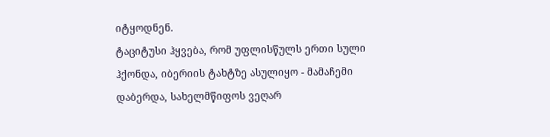იტყოდნენ.
ტაციტუსი ჰყვება, რომ უფლისწულს ერთი სული ჰქონდა, იბერიის ტახტზე ასულიყო - მამაჩემი დაბერდა, სახელმწიფოს ვეღარ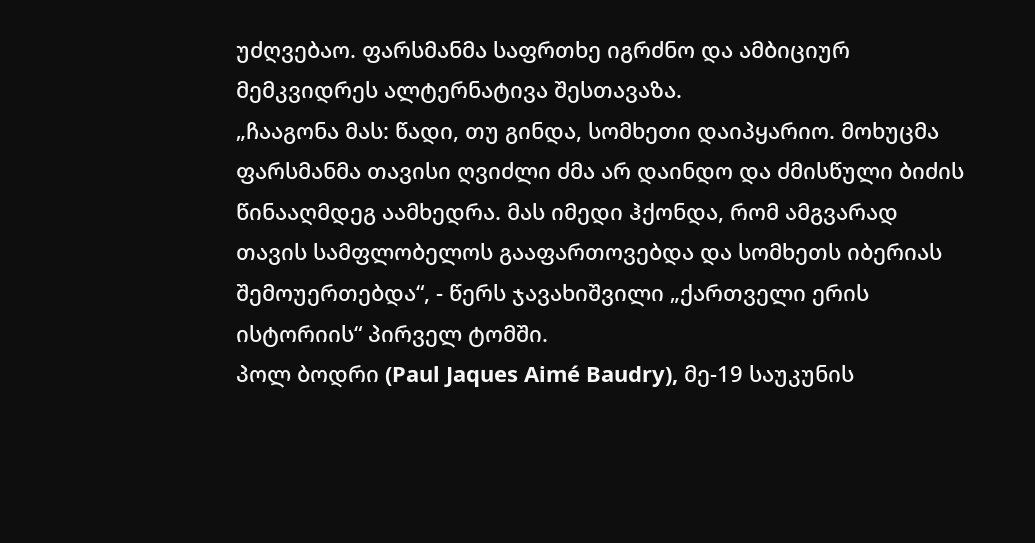უძღვებაო. ფარსმანმა საფრთხე იგრძნო და ამბიციურ მემკვიდრეს ალტერნატივა შესთავაზა.
„ჩააგონა მას: წადი, თუ გინდა, სომხეთი დაიპყარიო. მოხუცმა ფარსმანმა თავისი ღვიძლი ძმა არ დაინდო და ძმისწული ბიძის წინააღმდეგ აამხედრა. მას იმედი ჰქონდა, რომ ამგვარად თავის სამფლობელოს გააფართოვებდა და სომხეთს იბერიას შემოუერთებდა“, - წერს ჯავახიშვილი „ქართველი ერის ისტორიის“ პირველ ტომში.
პოლ ბოდრი (Paul Jaques Aimé Baudry), მე-19 საუკუნის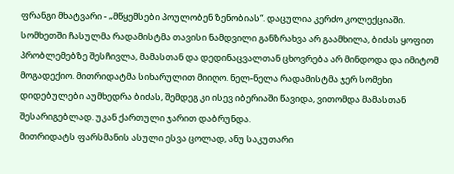ფრანგი მხატვარი - „მწყემსები პოულობენ ზენობიას“. დაცულია კერძო კოლექციაში.
სომხეთში ჩასულმა რადამისტმა თავისი ნამდვილი განზრახვა არ გაამხილა, ბიძას ყოფით პრობლემებზე შესჩივლა, მამასთან და დედინაცვალთან ცხოვრება არ მინდოდა და იმიტომ მოგადექიო. მითრიდატმა სიხარულით მიიღო. ნელ-ნელა რადამისტმა ჯერ სომეხი დიდებულები აუმხედრა ბიძას, შემდეგ კი ისევ იბერიაში წავიდა, ვითომდა მამასთან შესარიგებლად. უკან ქართული ჯარით დაბრუნდა.
მითრიდატს ფარსმანის ასული ესვა ცოლად, ანუ საკუთარი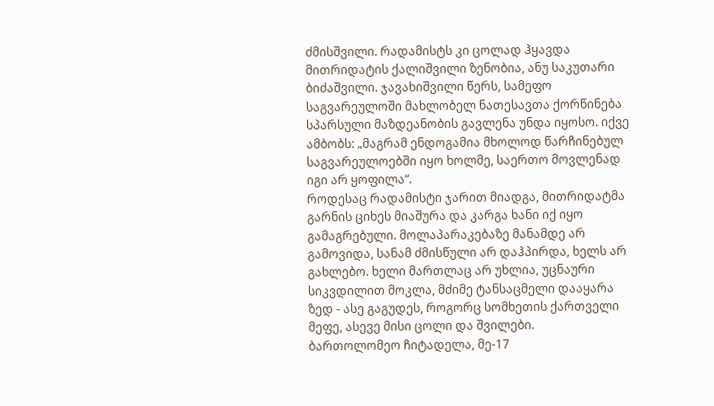ძმისშვილი. რადამისტს კი ცოლად ჰყავდა მითრიდატის ქალიშვილი ზენობია, ანუ საკუთარი ბიძაშვილი. ჯავახიშვილი წერს, სამეფო საგვარეულოში მახლობელ ნათესავთა ქორწინება სპარსული მაზდეანობის გავლენა უნდა იყოსო. იქვე ამბობს: „მაგრამ ენდოგამია მხოლოდ წარჩინებულ საგვარეულოებში იყო ხოლმე, საერთო მოვლენად იგი არ ყოფილა“.
როდესაც რადამისტი ჯარით მიადგა, მითრიდატმა გარნის ციხეს მიაშურა და კარგა ხანი იქ იყო გამაგრებული. მოლაპარაკებაზე მანამდე არ გამოვიდა, სანამ ძმისწული არ დაჰპირდა, ხელს არ გახლებო. ხელი მართლაც არ უხლია, უცნაური სიკვდილით მოკლა, მძიმე ტანსაცმელი დააყარა ზედ - ასე გაგუდეს, როგორც სომხეთის ქართველი მეფე, ასევე მისი ცოლი და შვილები.
ბართოლომეო ჩიტადელა, მე-17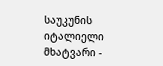საუკუნის იტალიელი მხატვარი -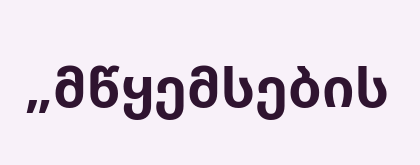„მწყემსების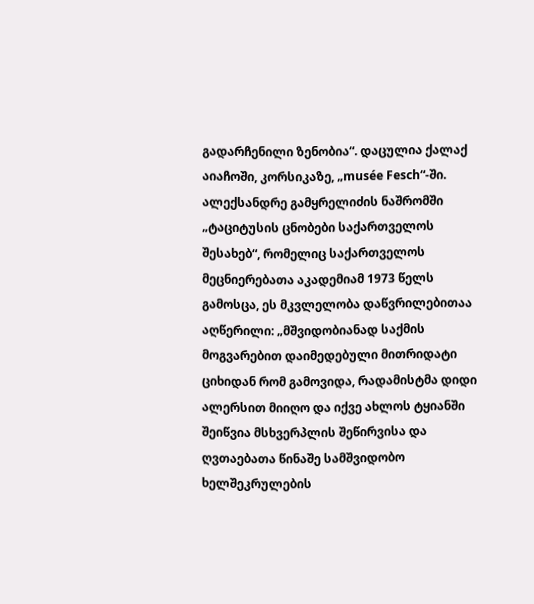გადარჩენილი ზენობია“. დაცულია ქალაქ აიაჩოში, კორსიკაზე, „musée Fesch“-ში.
ალექსანდრე გამყრელიძის ნაშრომში „ტაციტუსის ცნობები საქართველოს შესახებ“, რომელიც საქართველოს მეცნიერებათა აკადემიამ 1973 წელს გამოსცა, ეს მკვლელობა დაწვრილებითაა აღწერილი: „მშვიდობიანად საქმის მოგვარებით დაიმედებული მითრიდატი ციხიდან რომ გამოვიდა, რადამისტმა დიდი ალერსით მიიღო და იქვე ახლოს ტყიანში შეიწვია მსხვერპლის შეწირვისა და ღვთაებათა წინაშე სამშვიდობო ხელშეკრულების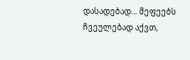დასადებად... მეფეებს ჩვეულებად აქვთ,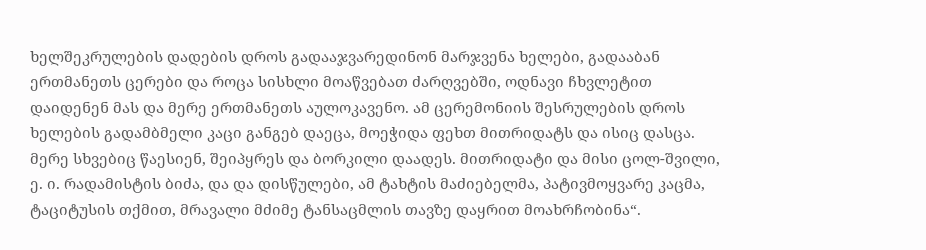ხელშეკრულების დადების დროს გადააჯვარედინონ მარჯვენა ხელები, გადააბან ერთმანეთს ცერები და როცა სისხლი მოაწვებათ ძარღვებში, ოდნავი ჩხვლეტით დაიდენენ მას და მერე ერთმანეთს აულოკავენო. ამ ცერემონიის შესრულების დროს ხელების გადამბმელი კაცი განგებ დაეცა, მოეჭიდა ფეხთ მითრიდატს და ისიც დასცა. მერე სხვებიც წაესიენ, შეიპყრეს და ბორკილი დაადეს. მითრიდატი და მისი ცოლ-შვილი, ე. ი. რადამისტის ბიძა, და და დისწულები, ამ ტახტის მაძიებელმა, პატივმოყვარე კაცმა, ტაციტუსის თქმით, მრავალი მძიმე ტანსაცმლის თავზე დაყრით მოახრჩობინა“.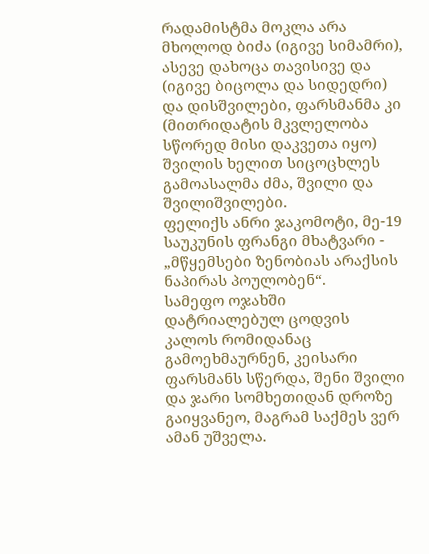რადამისტმა მოკლა არა მხოლოდ ბიძა (იგივე სიმამრი), ასევე დახოცა თავისივე და (იგივე ბიცოლა და სიდედრი) და დისშვილები, ფარსმანმა კი (მითრიდატის მკვლელობა სწორედ მისი დაკვეთა იყო) შვილის ხელით სიცოცხლეს გამოასალმა ძმა, შვილი და შვილიშვილები.
ფელიქს ანრი ჯაკომოტი, მე-19 საუკუნის ფრანგი მხატვარი - „მწყემსები ზენობიას არაქსის ნაპირას პოულობენ“.
სამეფო ოჯახში დატრიალებულ ცოდვის კალოს რომიდანაც გამოეხმაურნენ, კეისარი ფარსმანს სწერდა, შენი შვილი და ჯარი სომხეთიდან დროზე გაიყვანეო, მაგრამ საქმეს ვერ ამან უშველა.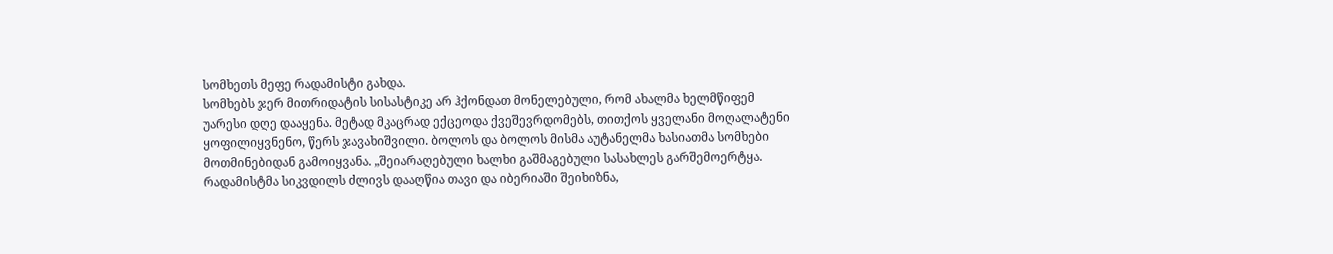სომხეთს მეფე რადამისტი გახდა.
სომხებს ჯერ მითრიდატის სისასტიკე არ ჰქონდათ მონელებული, რომ ახალმა ხელმწიფემ უარესი დღე დააყენა. მეტად მკაცრად ექცეოდა ქვეშევრდომებს, თითქოს ყველანი მოღალატენი ყოფილიყვნენო, წერს ჯავახიშვილი. ბოლოს და ბოლოს მისმა აუტანელმა ხასიათმა სომხები მოთმინებიდან გამოიყვანა. „შეიარაღებული ხალხი გაშმაგებული სასახლეს გარშემოერტყა. რადამისტმა სიკვდილს ძლივს დააღწია თავი და იბერიაში შეიხიზნა,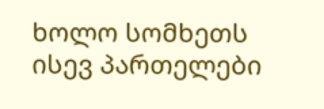ხოლო სომხეთს ისევ პართელები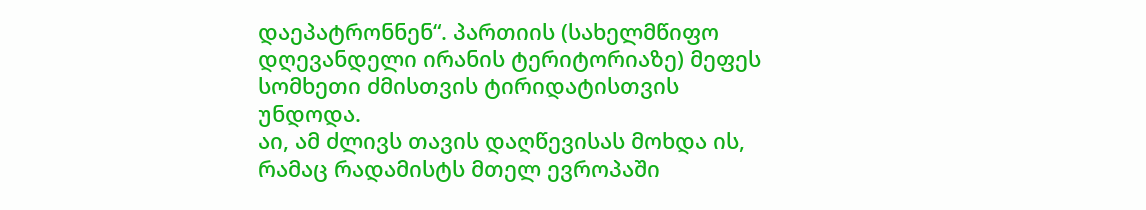დაეპატრონნენ“. პართიის (სახელმწიფო დღევანდელი ირანის ტერიტორიაზე) მეფეს სომხეთი ძმისთვის ტირიდატისთვის უნდოდა.
აი, ამ ძლივს თავის დაღწევისას მოხდა ის, რამაც რადამისტს მთელ ევროპაში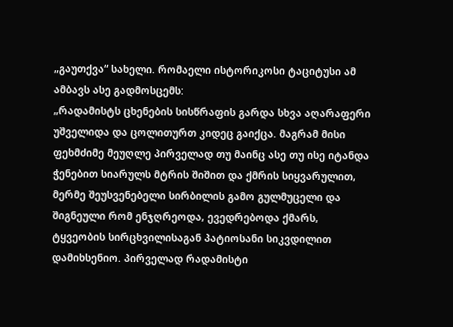„გაუთქვა“ სახელი. რომაელი ისტორიკოსი ტაციტუსი ამ ამბავს ასე გადმოსცემს:
„რადამისტს ცხენების სისწრაფის გარდა სხვა აღარაფერი უშველიდა და ცოლითურთ კიდეც გაიქცა. მაგრამ მისი ფეხმძიმე მეუღლე პირველად თუ მაინც ასე თუ ისე იტანდა ჭენებით სიარულს მტრის შიშით და ქმრის სიყვარულით, მერმე შეუსვენებელი სირბილის გამო გულმუცელი და შიგნეული რომ ენჯღრეოდა, ევედრებოდა ქმარს, ტყვეობის სირცხვილისაგან პატიოსანი სიკვდილით დამიხსენიო. პირველად რადამისტი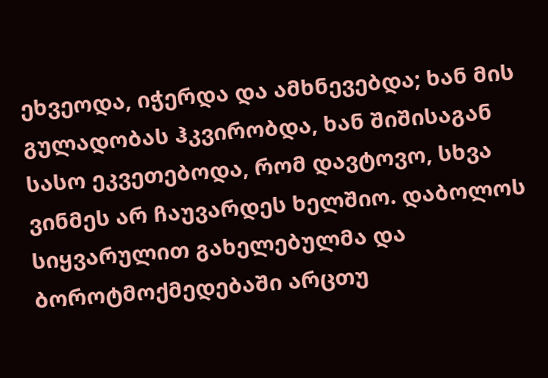ეხვეოდა, იჭერდა და ამხნევებდა; ხან მის გულადობას ჰკვირობდა, ხან შიშისაგან სასო ეკვეთებოდა, რომ დავტოვო, სხვა ვინმეს არ ჩაუვარდეს ხელშიო. დაბოლოს სიყვარულით გახელებულმა და ბოროტმოქმედებაში არცთუ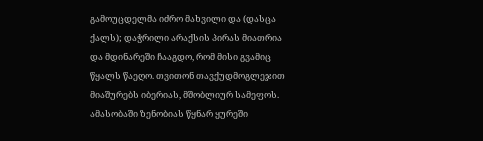გამოუცდელმა იძრო მახვილი და (დასცა ქალს); დაჭრილი არაქსის პირას მიათრია და მდინარეში ჩააგდო, რომ მისი გვამიც წყალს წაეღო. თვითონ თავქუდმოგლეჯით მიაშურებს იბერიას, მშობლიურ სამეფოს. ამასობაში ზენობიას წყნარ ყურეში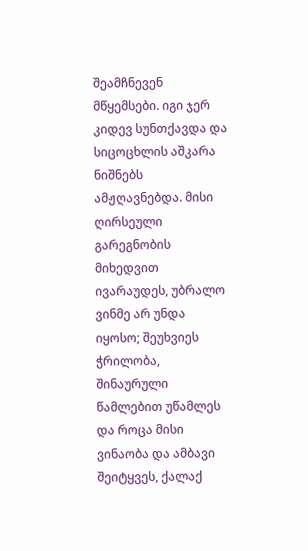შეამჩნევენ მწყემსები. იგი ჯერ კიდევ სუნთქავდა და სიცოცხლის აშკარა ნიშნებს ამჟღავნებდა. მისი ღირსეული გარეგნობის მიხედვით ივარაუდეს, უბრალო ვინმე არ უნდა იყოსო; შეუხვიეს ჭრილობა, შინაურული წამლებით უწამლეს და როცა მისი ვინაობა და ამბავი შეიტყვეს, ქალაქ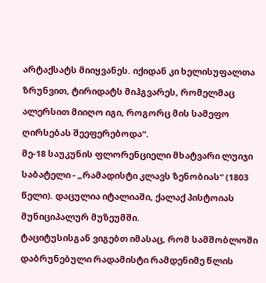არტაქსატს მიიყვანეს. იქიდან კი ხელისუფალთა ზრუნვით, ტირიდატს მიჰგვარეს, რომელმაც ალერსით მიიღო იგი, როგორც მის სამეფო ღირსებას შეეფერებოდა“.
მე-18 საუკუნის ფლორენციელი მხატვარი ლუიჯი საბატელი - „რამადისტი კლავს ზენობიას“ (1803 წელი). დაცულია იტალიაში, ქალაქ პისტოიას მუნიციპალურ მუზეუმში.
ტაციტუსისგან ვიგებთ იმასაც, რომ სამშობლოში დაბრუნებული რადამისტი რამდენიმე წლის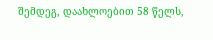შემდეგ, დაახლოებით 58 წელს,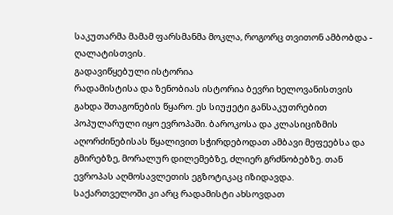საკუთარმა მამამ ფარსმანმა მოკლა, როგორც თვითონ ამბობდა - ღალატისთვის.
გადავიწყებული ისტორია
რადამისტისა და ზენობიას ისტორია ბევრი ხელოვანისთვის გახდა შთაგონების წყარო. ეს სიუჟეტი განსაკუთრებით პოპულარული იყო ევროპაში. ბაროკოსა და კლასიციზმის აღორძინებისას წყალივით სჭირდებოდათ ამბავი მეფეებსა და გმირებზე, მორალურ დილემებზე, ძლიერ გრძნობებზე. თან ევროპას აღმოსავლეთის ეგზოტიკაც იზიდავდა.
საქართველოში კი არც რადამისტი ახსოვდათ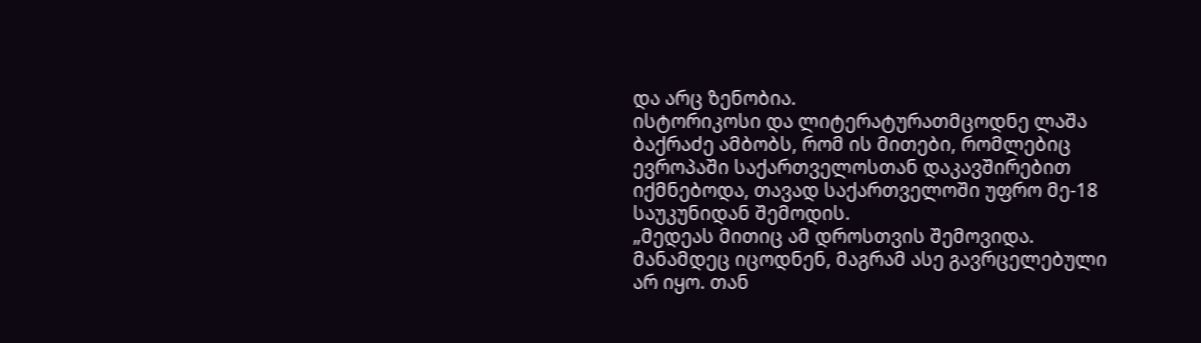და არც ზენობია.
ისტორიკოსი და ლიტერატურათმცოდნე ლაშა ბაქრაძე ამბობს, რომ ის მითები, რომლებიც ევროპაში საქართველოსთან დაკავშირებით იქმნებოდა, თავად საქართველოში უფრო მე-18 საუკუნიდან შემოდის.
„მედეას მითიც ამ დროსთვის შემოვიდა. მანამდეც იცოდნენ, მაგრამ ასე გავრცელებული არ იყო. თან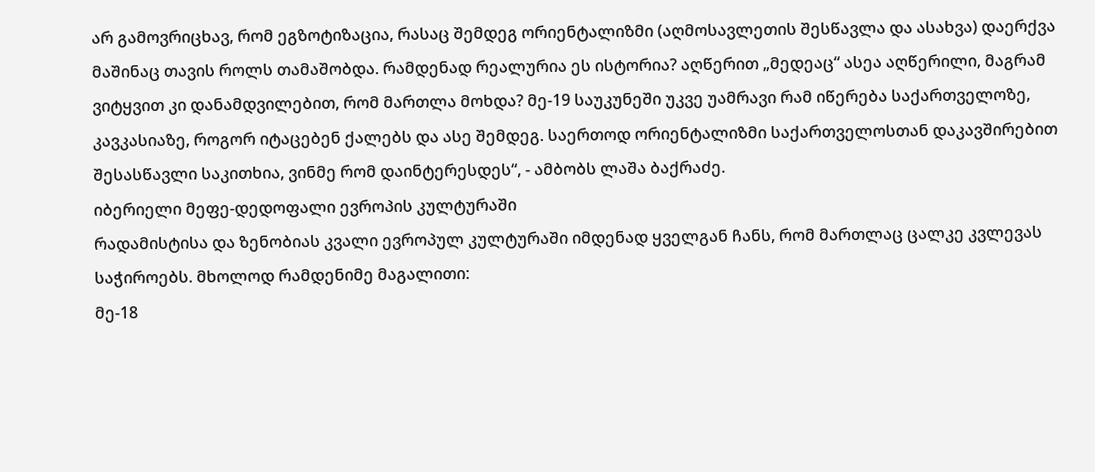არ გამოვრიცხავ, რომ ეგზოტიზაცია, რასაც შემდეგ ორიენტალიზმი (აღმოსავლეთის შესწავლა და ასახვა) დაერქვა მაშინაც თავის როლს თამაშობდა. რამდენად რეალურია ეს ისტორია? აღწერით „მედეაც“ ასეა აღწერილი, მაგრამ ვიტყვით კი დანამდვილებით, რომ მართლა მოხდა? მე-19 საუკუნეში უკვე უამრავი რამ იწერება საქართველოზე, კავკასიაზე, როგორ იტაცებენ ქალებს და ასე შემდეგ. საერთოდ ორიენტალიზმი საქართველოსთან დაკავშირებით შესასწავლი საკითხია, ვინმე რომ დაინტერესდეს“, - ამბობს ლაშა ბაქრაძე.
იბერიელი მეფე-დედოფალი ევროპის კულტურაში
რადამისტისა და ზენობიას კვალი ევროპულ კულტურაში იმდენად ყველგან ჩანს, რომ მართლაც ცალკე კვლევას საჭიროებს. მხოლოდ რამდენიმე მაგალითი:
მე-18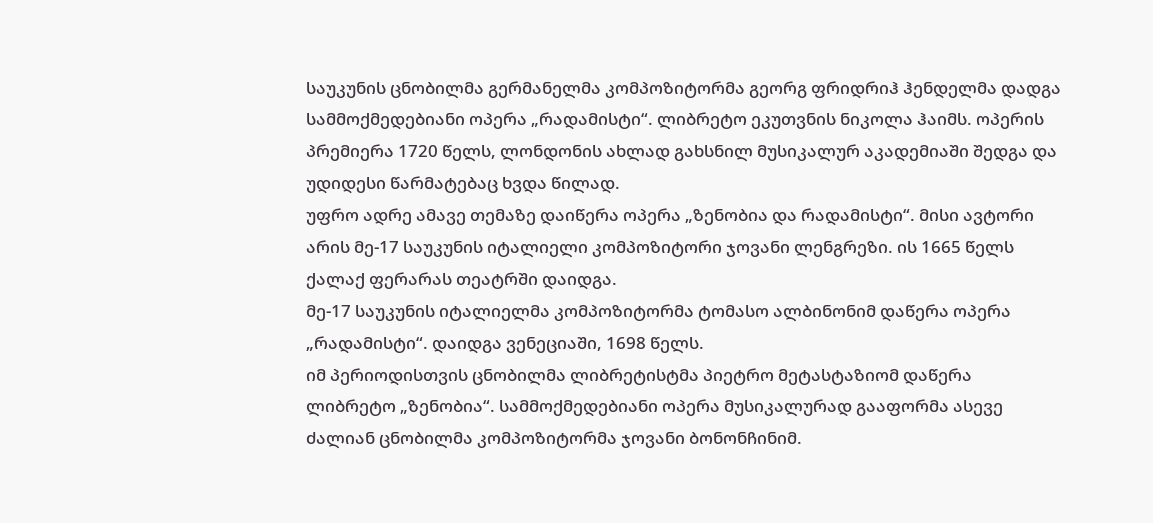საუკუნის ცნობილმა გერმანელმა კომპოზიტორმა გეორგ ფრიდრიჰ ჰენდელმა დადგა სამმოქმედებიანი ოპერა „რადამისტი“. ლიბრეტო ეკუთვნის ნიკოლა ჰაიმს. ოპერის პრემიერა 1720 წელს, ლონდონის ახლად გახსნილ მუსიკალურ აკადემიაში შედგა და უდიდესი წარმატებაც ხვდა წილად.
უფრო ადრე ამავე თემაზე დაიწერა ოპერა „ზენობია და რადამისტი“. მისი ავტორი არის მე-17 საუკუნის იტალიელი კომპოზიტორი ჯოვანი ლენგრეზი. ის 1665 წელს ქალაქ ფერარას თეატრში დაიდგა.
მე-17 საუკუნის იტალიელმა კომპოზიტორმა ტომასო ალბინონიმ დაწერა ოპერა „რადამისტი“. დაიდგა ვენეციაში, 1698 წელს.
იმ პერიოდისთვის ცნობილმა ლიბრეტისტმა პიეტრო მეტასტაზიომ დაწერა ლიბრეტო „ზენობია“. სამმოქმედებიანი ოპერა მუსიკალურად გააფორმა ასევე ძალიან ცნობილმა კომპოზიტორმა ჯოვანი ბონონჩინიმ.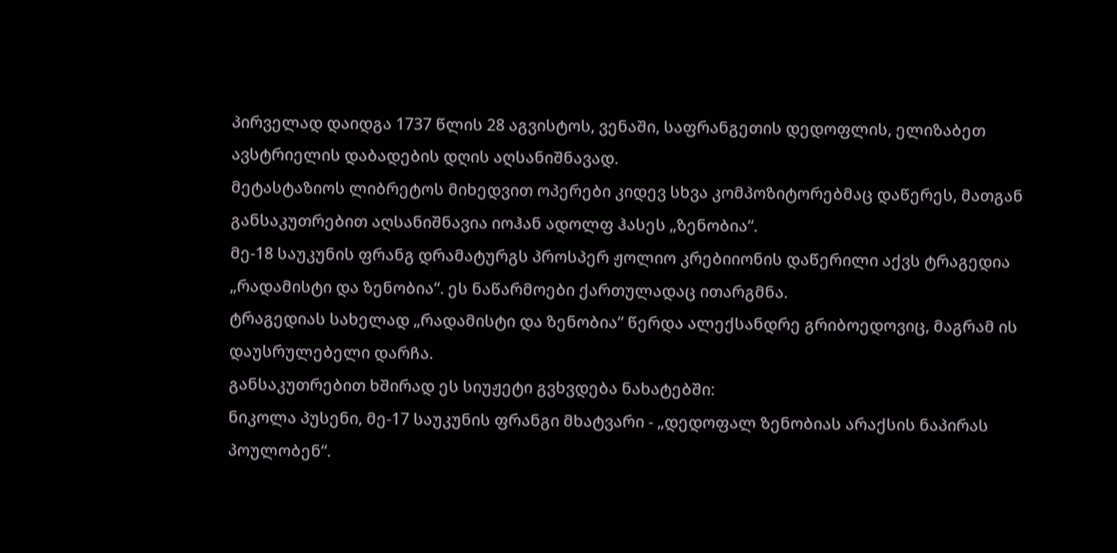პირველად დაიდგა 1737 წლის 28 აგვისტოს, ვენაში, საფრანგეთის დედოფლის, ელიზაბეთ ავსტრიელის დაბადების დღის აღსანიშნავად.
მეტასტაზიოს ლიბრეტოს მიხედვით ოპერები კიდევ სხვა კომპოზიტორებმაც დაწერეს, მათგან განსაკუთრებით აღსანიშნავია იოჰან ადოლფ ჰასეს „ზენობია“.
მე-18 საუკუნის ფრანგ დრამატურგს პროსპერ ჟოლიო კრებიიონის დაწერილი აქვს ტრაგედია „რადამისტი და ზენობია“. ეს ნაწარმოები ქართულადაც ითარგმნა.
ტრაგედიას სახელად „რადამისტი და ზენობია“ წერდა ალექსანდრე გრიბოედოვიც, მაგრამ ის დაუსრულებელი დარჩა.
განსაკუთრებით ხშირად ეს სიუჟეტი გვხვდება ნახატებში:
ნიკოლა პუსენი, მე-17 საუკუნის ფრანგი მხატვარი - „დედოფალ ზენობიას არაქსის ნაპირას პოულობენ“.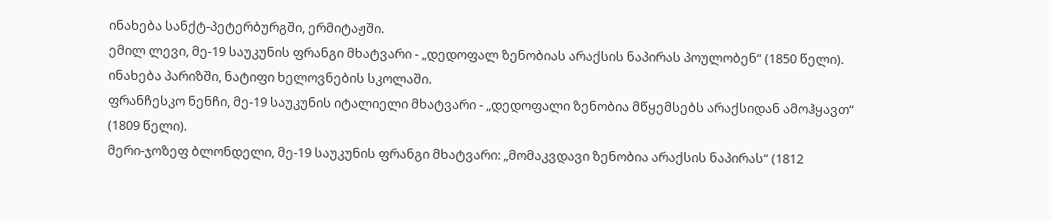ინახება სანქტ-პეტერბურგში, ერმიტაჟში.
ემილ ლევი, მე-19 საუკუნის ფრანგი მხატვარი - „დედოფალ ზენობიას არაქსის ნაპირას პოულობენ“ (1850 წელი). ინახება პარიზში, ნატიფი ხელოვნების სკოლაში.
ფრანჩესკო ნენჩი, მე-19 საუკუნის იტალიელი მხატვარი - „დედოფალი ზენობია მწყემსებს არაქსიდან ამოჰყავთ“ (1809 წელი).
მერი-ჯოზეფ ბლონდელი, მე-19 საუკუნის ფრანგი მხატვარი: „მომაკვდავი ზენობია არაქსის ნაპირას“ (1812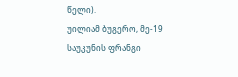წელი).
უილიამ ბუგერო, მე-19 საუკუნის ფრანგი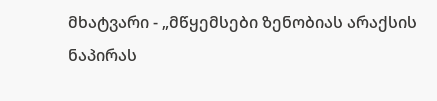მხატვარი - „მწყემსები ზენობიას არაქსის ნაპირას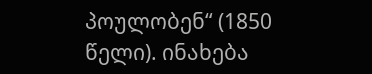პოულობენ“ (1850 წელი). ინახება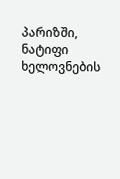პარიზში, ნატიფი ხელოვნების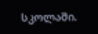სკოლაში.